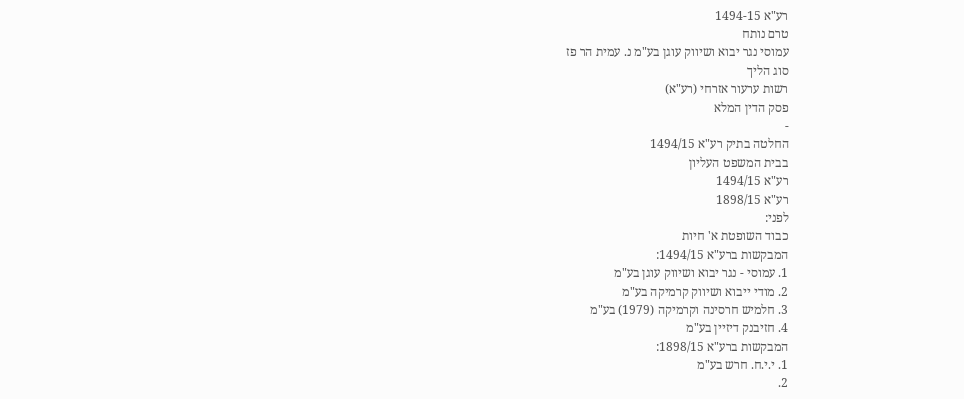רע"א 1494-15
טרם נותח
עמוסי נגר יבוא ושיווק עוגן בע"מ נ. עמית הר פז
סוג הליך
רשות ערעור אזרחי (רע"א)
פסק הדין המלא
-
החלטה בתיק רע"א 1494/15
בבית המשפט העליון
רע"א 1494/15
רע"א 1898/15
לפני:
כבוד השופטת א' חיות
המבקשות ברע"א 1494/15:
1. עמוסי - נגר יבוא ושיווק עוגן בע"מ
2. מודי ייבוא ושיווק קרמיקה בע"מ
3. חלמיש חרסינה וקרמיקה (1979) בע"מ
4. חזיבנק דיזיין בע"מ
המבקשות ברע"א 1898/15:
1. י.י.ח. חרש בע"מ
2.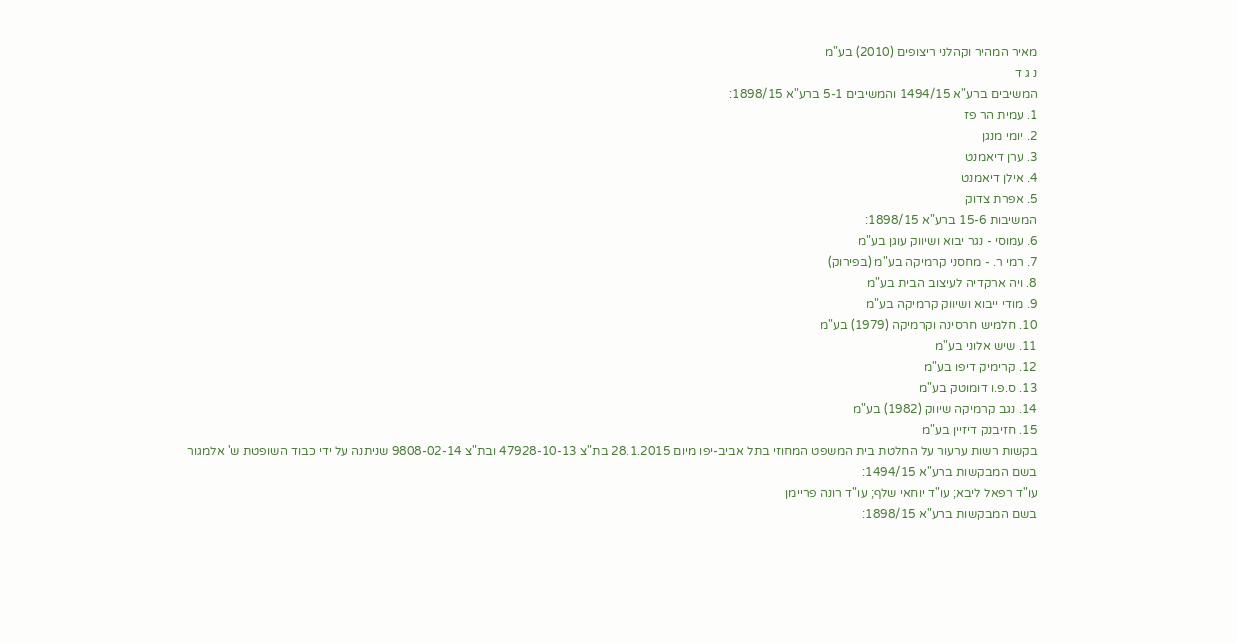מאיר המהיר וקהלני ריצופים (2010) בע"מ
נ ג ד
המשיבים ברע"א 1494/15 והמשיבים 5-1 ברע"א 1898/15:
1. עמית הר פז
2. יומי מנגן
3. ערן דיאמנט
4. אילן דיאמנט
5. אפרת צדוק
המשיבות 15-6 ברע"א 1898/15:
6. עמוסי - נגר יבוא ושיווק עוגן בע"מ
7. רמי ר. - מחסני קרמיקה בע"מ (בפירוק)
8. ויה ארקדיה לעיצוב הבית בע"מ
9. מודי ייבוא ושיווק קרמיקה בע"מ
10. חלמיש חרסינה וקרמיקה (1979) בע"מ
11. שיש אלוני בע"מ
12. קרימיק דיפו בע"מ
13. ס.פ.ו דומוטק בע"מ
14. נגב קרמיקה שיווק (1982) בע"מ
15. חזיבנק דיזיין בע"מ
בקשות רשות ערעור על החלטת בית המשפט המחוזי בתל אביב-יפו מיום 28.1.2015 בת"צ 47928-10-13 ובת"צ 9808-02-14 שניתנה על ידי כבוד השופטת ש' אלמגור
בשם המבקשות ברע"א 1494/15:
עו"ד רפאל ליבא; עו"ד יוחאי שלף; עו"ד רונה פריימן
בשם המבקשות ברע"א 1898/15: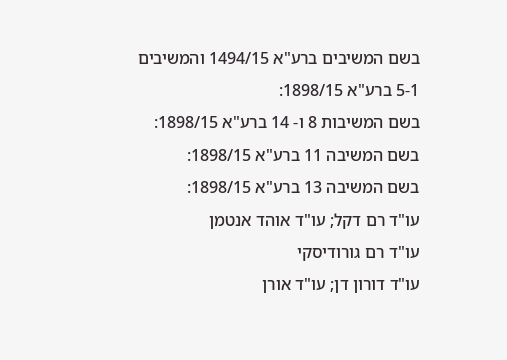בשם המשיבים ברע"א 1494/15 והמשיבים 5-1 ברע"א 1898/15:
בשם המשיבות 8 ו- 14 ברע"א 1898/15:
בשם המשיבה 11 ברע"א 1898/15:
בשם המשיבה 13 ברע"א 1898/15:
עו"ד רם דקל; עו"ד אוהד אנטמן
עו"ד רם גורודיסקי
עו"ד דורון דן; עו"ד אורן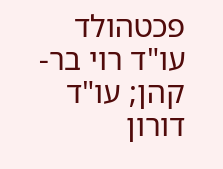פכטהולד
עו"ד רוי בר-קהן; עו"ד דורון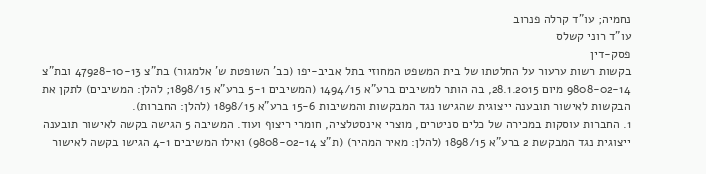נחמיה; עו"ד קרלה פנרוב
עו"ד רוני קשלס
פסק-דין
בקשות רשות ערעור על החלטתו של בית המשפט המחוזי בתל אביב-יפו (כב' השופטת ש' אלמגור) בת"צ 47928-10-13 ובת"צ 9808-02-14 מיום 28.1.2015, בה הותר למשיבים ברע"א 1494/15 (המשיבים 5-1 ברע"א 1898/15; להלן: המשיבים) לתקן את הבקשות לאישור תובענה ייצוגית שהגישו נגד המבקשות והמשיבות 15-6 ברע"א 1898/15 (להלן: החברות).
1. החברות עוסקות במכירה של כלים סניטרים, מוצרי אינסטלציה, חומרי ריצוף ועוד. המשיבה 5 הגישה בקשה לאישור תובענה ייצוגית נגד המבקשת 2 ברע"א 1898/15 (להלן: מאיר המהיר) (ת"צ 9808-02-14) ואילו המשיבים 4-1 הגישו בקשה לאישור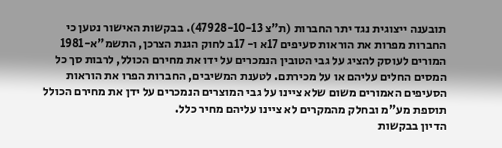תובענה ייצוגית נגד יתר החברות (ת"צ 47928-10-13). בבקשות האישור נטען כי החברות מפרות את הוראות סעיפים 17א ו- 17ב לחוק הגנת הצרכן, התשמ"א-1981 המורים לעוסק להציג על גבי הטובין הנמכרים על ידו את מחירם הכולל, לרבות סך כל המסים החלים עליהם או על מכירתם. לטענת המשיבים, החברות הפרו את הוראות הסעיפים האמורים משום שלא ציינו על גבי המוצרים הנמכרים על ידן את מחירם הכולל תוספת מע"מ ובחלק מהמקרים לא ציינו עליהם מחיר כלל.
הדיון בבקשות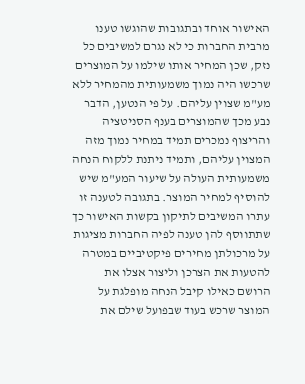האישור אוחד ובתגובות שהוגשו טענו מרבית החברות כי לא נגרם למשיבים כל נזק, שכן המחיר אותו שילמו על המוצרים שרכשו היה נמוך משמעותית מהמחיר ללא מע"מ שצוין עליהם. על פי הנטען, הדבר נבע מכך שהמוצרים בענף הסניטציה והריצוף נמכרים תמיד במחיר נמוך מזה המצוין עליהם, ותמיד ניתנת ללקוח הנחה משמעותית העולה על שיעור המע"מ שיש להוסיף למחיר המוצר. בתגובה לטענה זו עתרו המשיבים לתיקון בקשות האישור כך שתתווסף להן טענה לפיה החברות מציגות על מרכולתן מחירים פיקטיביים במטרה להטעות את הצרכן וליצור אצלו את הרושם כאילו קיבל הנחה מופלגת על המוצר שרכש בעוד שבפועל שילם את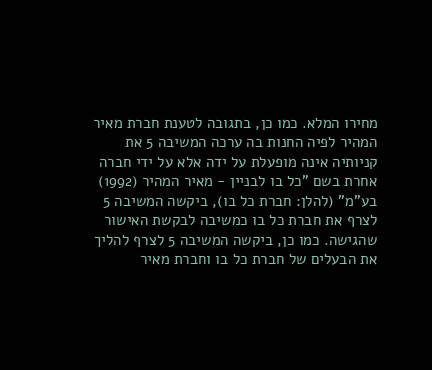מחירו המלא. כמו כן, בתגובה לטענת חברת מאיר המהיר לפיה החנות בה ערכה המשיבה 5 את קניותיה אינה מופעלת על ידה אלא על ידי חברה אחרת בשם "כל בו לבניין - מאיר המהיר (1992) בע"מ" (להלן: חברת כל בו), ביקשה המשיבה 5 לצרף את חברת כל בו כמשיבה לבקשת האישור שהגישה. כמו כן, ביקשה המשיבה 5 לצרף להליך את הבעלים של חברת כל בו וחברת מאיר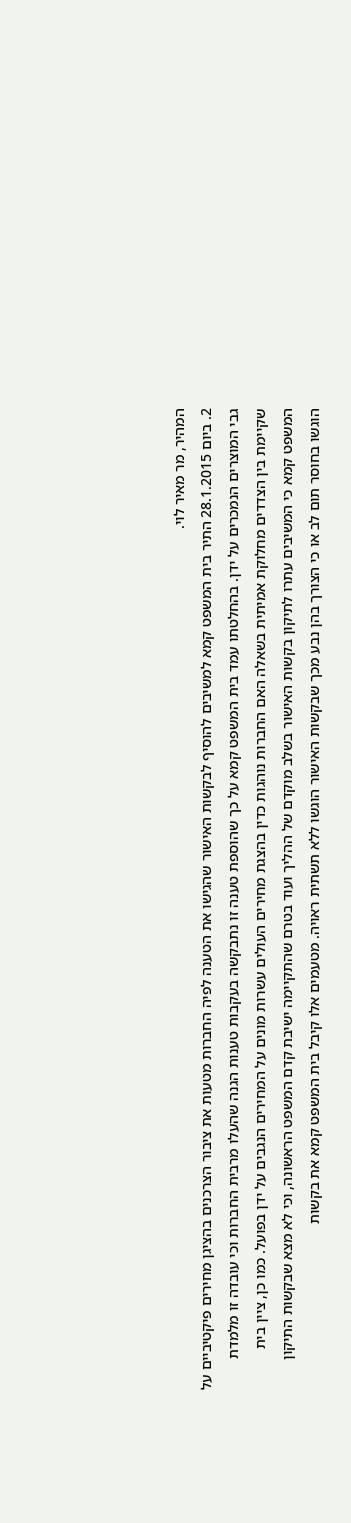המהיר, מר מאיר לוי.
2. ביום 28.1.2015 התיר בית המשפט קמא למשיבים להוסיף לבקשות האישור שהגישו את הטענה לפיה החברות מטעות את ציבור הצרכנים בהציגן מחירים פיקטיביים על גבי המוצרים הנמכרים על ידן. בהחלטתו עמד בית המשפט קמא על כך שהוספת טענה זו נתבקשה בעקבות טענות הגנה שהעלו מרבית החברות וכי עובדה זו מלמדת שקיימת בין הצדדים מחלוקת אמיתית בשאלה האם החברות נוהגות כדין בהצגת מחירים העולים עשרות מונים על המחירים הנגבים על ידן בפועל. כמו כן, ציין בית המשפט קמא כי המשיבים עתרו לתיקון בקשות האישור בשלב מוקדם של ההליך ועוד בטרם שהתקיימה ישיבת קדם המשפט הראשונה, וכי לא מצא שבקשות התיקון הוגשו בחוסר תום לב או כי הצורך בהן נבע מכך שבקשות האישור הוגשו ללא תשתית ראויה. מטעמים אלו קיבל בית המשפט קמא את בקשות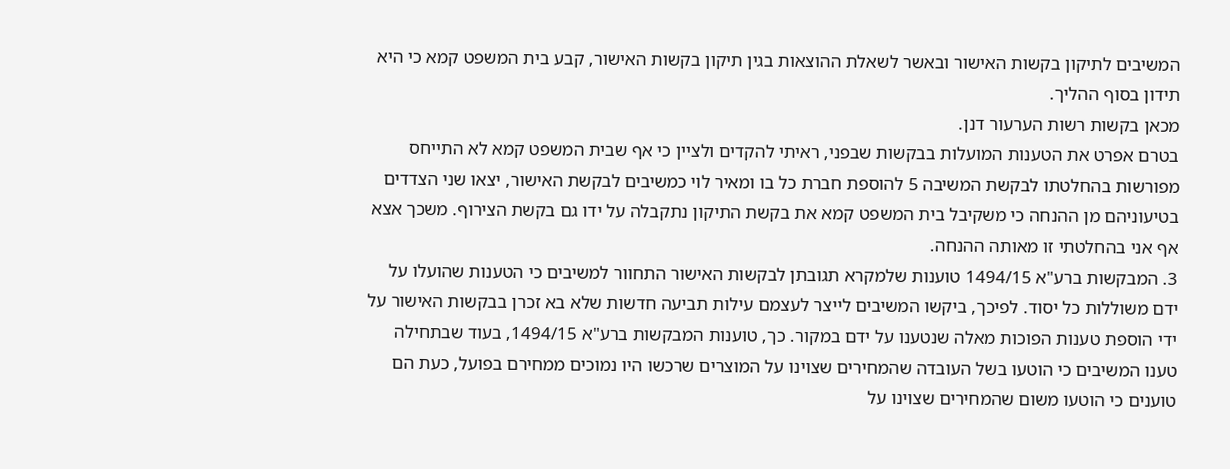המשיבים לתיקון בקשות האישור ובאשר לשאלת ההוצאות בגין תיקון בקשות האישור, קבע בית המשפט קמא כי היא תידון בסוף ההליך.
מכאן בקשות רשות הערעור דנן.
בטרם אפרט את הטענות המועלות בבקשות שבפני, ראיתי להקדים ולציין כי אף שבית המשפט קמא לא התייחס מפורשות בהחלטתו לבקשת המשיבה 5 להוספת חברת כל בו ומאיר לוי כמשיבים לבקשת האישור, יצאו שני הצדדים בטיעוניהם מן ההנחה כי משקיבל בית המשפט קמא את בקשת התיקון נתקבלה על ידו גם בקשת הצירוף. משכך אצא אף אני בהחלטתי זו מאותה ההנחה.
3. המבקשות ברע"א 1494/15 טוענות שלמקרא תגובתן לבקשות האישור התחוור למשיבים כי הטענות שהועלו על ידם משוללות כל יסוד. לפיכך, ביקשו המשיבים לייצר לעצמם עילות תביעה חדשות שלא בא זכרן בבקשות האישור על ידי הוספת טענות הפוכות מאלה שנטענו על ידם במקור. כך, טוענות המבקשות ברע"א 1494/15, בעוד שבתחילה טענו המשיבים כי הוטעו בשל העובדה שהמחירים שצוינו על המוצרים שרכשו היו נמוכים ממחירם בפועל, כעת הם טוענים כי הוטעו משום שהמחירים שצוינו על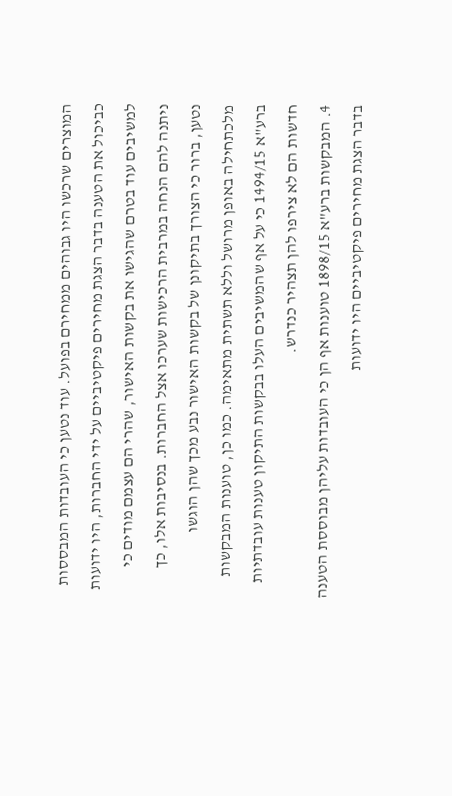המוצרים שרכשו היו גבוהים ממחירם בפועל. עוד נטען כי העובדות המבססות כביכול את הטענה בדבר הצגת מחירים פיקטיביים על ידי החברות, היו ידועות למשיבים עוד בטרם שהגישו את בקשות האישור, שהרי הם עצמם מודים כי ניתנה להם הנחה במרבית הרכישות שערכו אצל החברות. בנסיבות אלו, כך נטען, ברור כי הצורך בתיקונן של בקשות האישור נבע מכך שהן הוגשו מלכתחילה באופן מרושל וללא תשתית מתאימה. כמו כן, טוענות המבקשות ברע"א 1494/15 כי על אף שהמשיבים העלו בבקשות התיקון טענות עובדתיות חדשות הם לא צירפו להן תצהיר כנדרש.
4. המבקשות ברע"א 1898/15 טוענות אף הן כי העובדות עליהן מבוססת הטענה בדבר הצגת מחירים פיקטיביים היו ידועות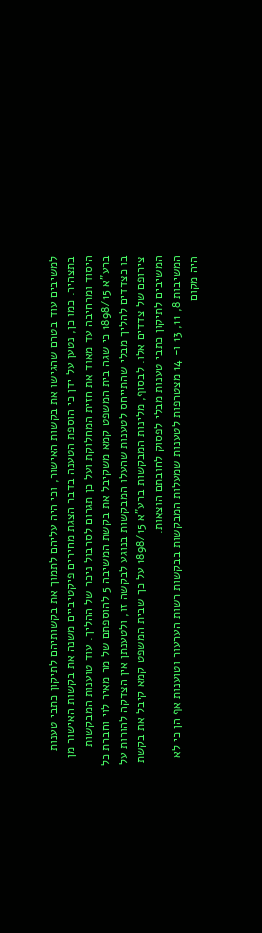למשיבים עוד בטרם שהגישו את בקשות האישור, וכי היה עליהם לתמוך את בקשותיהם לתיקון כתבי טענות בתצהיר. כמו כן, נטען על ידן כי הוספת הטענה בדבר הצגת מחירים פיקטיביים משנה את בקשות האישור מן היסוד ומרחיבה עד מאוד את חזית המחלוקת ועל כן תגרום לסרבול ניכר של ההליך. עוד טוענות המבקשות ברע"א 1898/15 כי שגה בית המשפט קמא משקיבל את בקשת המשיבה 5 להוספתם של מר מאיר לוי וחברת כל בו כצדדים להליך מבלי שהתייחס לטענות שהעלו המבקשות בנוגע לבקשה זו, ולטענתן אין הצדקה להורות על צירופם של צדדים אלו. לבסוף, מלינות המבקשות ברע"א 1898/15 על כך שבית המשפט קמא קיבל את בקשת המשיבים לתיקון כתבי טענות מבלי לפסוק לחובתם הוצאות.
המשיבות 8, 11, 13 ו- 14 מצטרפות לטענות שמעלות המבקשות בבקשות רשות הערעור וטוענות אף הן כי לא היה מקום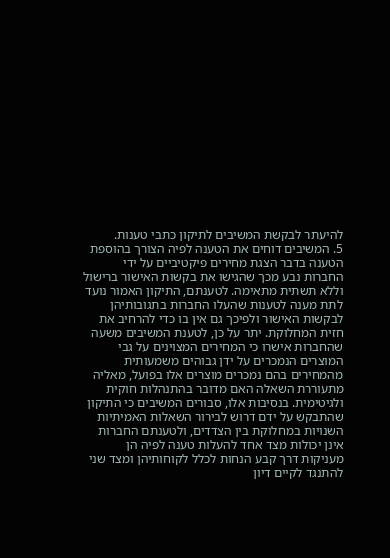להיעתר לבקשת המשיבים לתיקון כתבי טענות.
5. המשיבים דוחים את הטענה לפיה הצורך בהוספת הטענה בדבר הצגת מחירים פיקטיביים על ידי החברות נבע מכך שהגישו את בקשות האישור ברישול וללא תשתית מתאימה. לטענתם, התיקון האמור נועד לתת מענה לטענות שהעלו החברות בתגובותיהן לבקשות האישור ולפיכך גם אין בו כדי להרחיב את חזית המחלוקת. יתר על כן, לטענת המשיבים משעה שהחברות אישרו כי המחירים המצוינים על גבי המוצרים הנמכרים על ידן גבוהים משמעותית מהמחירים בהם נמכרים מוצרים אלו בפועל, מאליה מתעוררת השאלה האם מדובר בהתנהלות חוקית ולגיטימית. בנסיבות אלו, סבורים המשיבים כי התיקון שהתבקש על ידם דרוש לבירור השאלות האמיתיות השנויות במחלוקת בין הצדדים, ולטענתם החברות אינן יכולות מצד אחד להעלות טענה לפיה הן מעניקות דרך קבע הנחות לכלל לקוחותיהן ומצד שני להתנגד לקיים דיון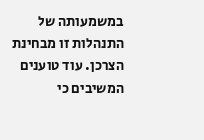במשמעותה של התנהלות זו מבחינת הצרכן. עוד טוענים המשיבים כי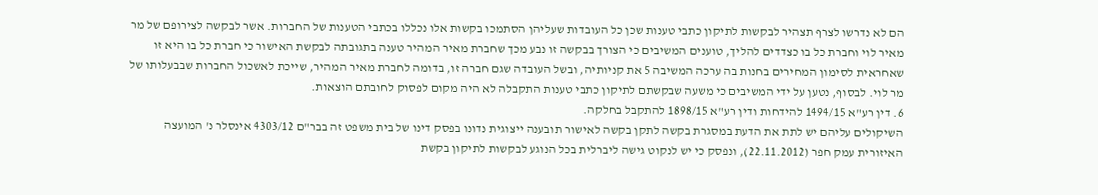הם לא נדרשו לצרף תצהיר לבקשות לתיקון כתבי טענות שכן כל העובדות שעליהן הסתמכו בקשות אלו נכללו בכתבי הטענות של החברות. אשר לבקשה לצירופם של מר מאיר לוי וחברת כל בו כצדדים להליך, טוענים המשיבים כי הצורך בבקשה זו נבע מכך שחברת מאיר המהיר טענה בתגובתה לבקשת האישור כי חברת כל בו היא זו שאחראית לסימון המחירים בחנות בה ערכה המשיבה 5 את קניותיה, ובשל העובדה שגם חברה זו, בדומה לחברת מאיר המהיר, שייכת לאשכול החברות שבבעלותו של מר לוי. לבסוף, נטען על ידי המשיבים כי משעה שבקשתם לתיקון כתבי טענות התקבלה לא היה מקום לפסוק לחובתם הוצאות.
6. דין רע"א 1494/15 להידחות ודין רע"א 1898/15 להתקבל בחלקה.
השיקולים עליהם יש לתת את הדעת במסגרת בקשה לתקן בקשה לאישור תובענה ייצוגית נדונו בפסק דינו של בית משפט זה בבר"ם 4303/12 אינסלר נ' המועצה האיזורית עמק חפר (22.11.2012), ונפסק כי יש לנקוט גישה ליברלית בכל הנוגע לבקשות לתיקון בקשת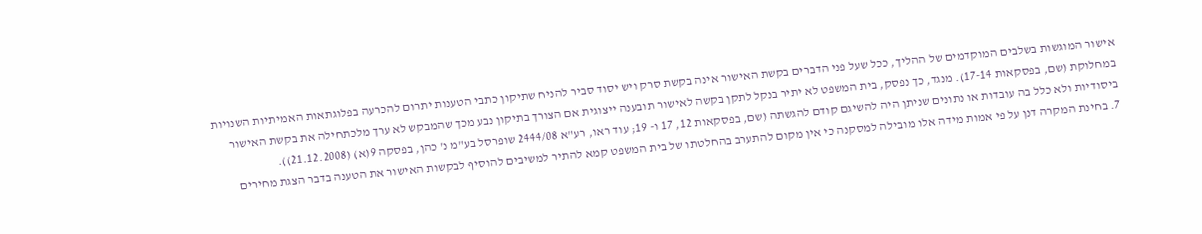אישור המוגשות בשלבים המוקדמים של ההליך, ככל שעל פני הדברים בקשת האישור אינה בקשת סרק ויש יסוד סביר להניח שתיקון כתבי הטענות יתרום להכרעה בפלוגתאות האמיתיות השנויות במחלוקת (שם, בפסקאות 17-14). מנגד, כך נפסק, בית המשפט לא יתיר בנקל לתקן בקשה לאישור תובענה ייצוגית אם הצורך בתיקון נבע מכך שהמבקש לא ערך מלכתחילה את בקשת האישור ביסודיות ולא כלל בה עובדות או נתונים שניתן היה להשיגם קודם להגשתה (שם, בפסקאות 12, 17 ו- 19; עוד ראו, רע"א 2444/08 שופרסל בע"מ נ' כהן, בפסקה 9(א) (21.12.2008)).
7. בחינת המקרה דנן על פי אמות מידה אלו מובילה למסקנה כי אין מקום להתערב בהחלטתו של בית המשפט קמא להתיר למשיבים להוסיף לבקשות האישור את הטענה בדבר הצגת מחירים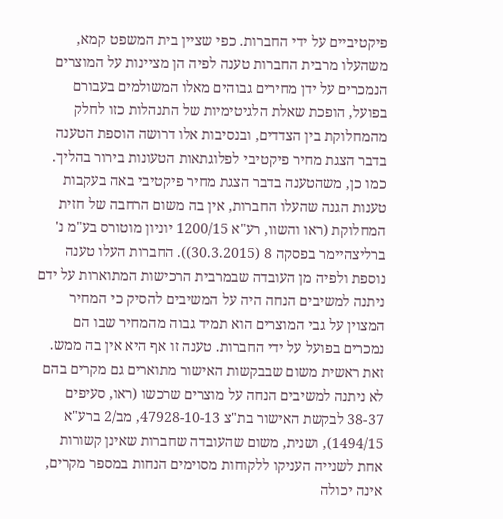פיקטיביים על ידי החברות. כפי שציין בית המשפט קמא, משהעלו מרבית החברות טענה לפיה הן מציינות על המוצרים הנמכרים על ידן מחירים גבוהים מאלו המשולמים בעבורם בפועל, הופכת שאלת הלגיטימיות של התנהלות כזו לחלק מהמחלוקת בין הצדדים, ובנסיבות אלו דרושה הוספת הטענה בדבר הצגת מחיר פיקטיבי לפלוגתאות הטעונות בירור בהליך. כמו כן, משהטענה בדבר הצגת מחיר פיקטיבי באה בעקבות טענות הגנה שהעלו החברות, אין בה משום הרחבה של חזית המחלוקת (ראו והשוו, רע"א 1200/15 יוניון מוטורס בע"מ נ' ברליצהיימר בפסקה 8 (30.3.2015)). החברות העלו טענה נוספת ולפיה מן העובדה שבמרבית הרכישות המתוארות על ידם ניתנה למשיבים הנחה היה על המשיבים להסיק כי המחיר המצוין על גבי המוצרים הוא תמיד גבוה מהמחיר שבו הם נמכרים בפועל על ידי החברות. טענה זו אף היא אין בה ממש. זאת ראשית משום שבבקשות האישור מתוארים גם מקרים בהם לא ניתנה למשיבים הנחה על מוצרים שרכשו (ראו, סעיפים 38-37 לבקשת האישור בת"צ 47928-10-13, מב/2 ברע"א 1494/15), ושנית, משום שהעובדה שחברות שאינן קשורות אחת לשנייה העניקו ללקוחות מסוימים הנחות במספר מקרים, אינה יכולה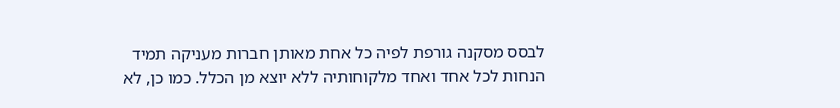לבסס מסקנה גורפת לפיה כל אחת מאותן חברות מעניקה תמיד הנחות לכל אחד ואחד מלקוחותיה ללא יוצא מן הכלל. כמו כן, לא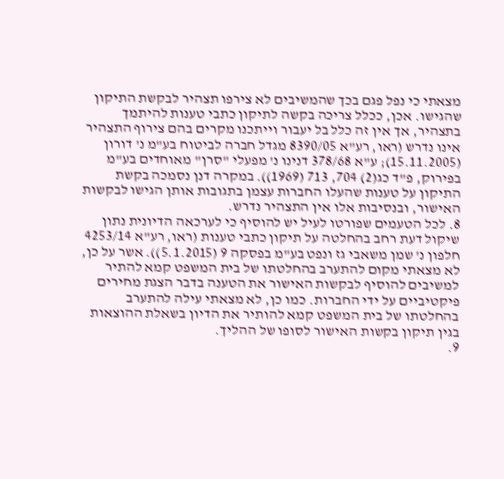מצאתי כי נפל פגם בכך שהמשיבים לא צירפו תצהיר לבקשת התיקון שהגישו. אכן, ככלל צריכה בקשה לתיקון כתבי טענות להיתמך בתצהיר, אך אין זה כלל בל יעבור וייתכנו מקרים בהם צירוף התצהיר אינו נדרש (ראו, רע"א 8390/05 מגדל חברה לביטוח בע"מ נ' דורון (15.11.2005); ע"א 378/68 דנינו נ' מפעלי "סרן" מאוחדים בע"מ בפירוק, פ"ד כג(2) 704, 713 (1969)). במקרה דנן נסמכה בקשת התיקון על טענות שהעלו החברות עצמן בתגובות אותן הגישו לבקשות האישור, ובנסיבות אלו אין התצהיר נדרש.
8. לכל הטעמים שפורטו לעיל יש להוסיף כי לערכאה הדיונית נתון שיקול דעת רחב בהחלטה על תיקון כתבי טענות (ראו, רע"א 4253/14 חלפון נ' שמן משאבי גז ונפט בע"מ בפסקה 9 (5.1.2015)). אשר על כן, לא מצאתי מקום להתערב בהחלטתו של בית המשפט קמא להתיר למשיבים להוסיף לבקשות האישור את הטענה בדבר הצגת מחירים פיקטיביים על ידי החברות. כמו כן, לא מצאתי עילה להתערב בהחלטתו של בית המשפט קמא להותיר את הדיון בשאלת ההוצאות בגין תיקון בקשות האישור לסופו של ההליך.
9.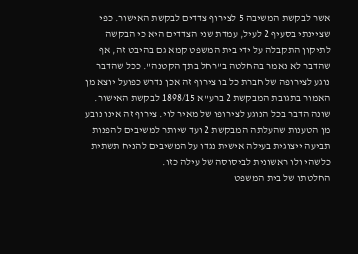אשר לבקשת המשיבה 5 לצירוף צדדים לבקשת האישור. כפי שציינתי בסעיף 2 לעיל, עמדת שני הצדדים היא כי הבקשה לתיקון התקבלה על ידי בית המשפט קמא גם בהיבט זה, אף שהדבר לא נאמר בהחלטה ב"רחל בתך הקטנה". ככל שהדבר נוגע לצירופה של חברת כל בו צירוף זה אכן נדרש כפועל יוצא מן האמור בתגובת המבקשת 2 ברע"א 1898/15 לבקשת האישור. שונה הדבר בכל הנוגע לצירופו של מאיר לוי. צירוף זה אינו נובע מן הטענות שהעלתה המבקשת 2 ועד שיותר למשיבים להפנות תביעה ייצוגית בעילה אישית נגדו על המשיבים להניח תשתית כלשהי ולו ראשונית לביסוסה של עילה כזו.
החלטתו של בית המשפט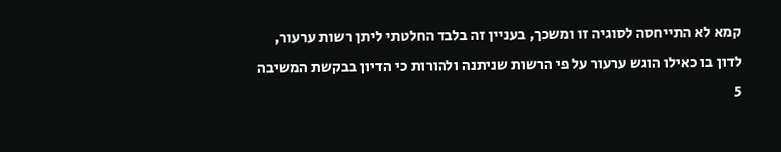קמא לא התייחסה לסוגיה זו ומשכך, בעניין זה בלבד החלטתי ליתן רשות ערעור, לדון בו כאילו הוגש ערעור על פי הרשות שניתנה ולהורות כי הדיון בבקשת המשיבה 5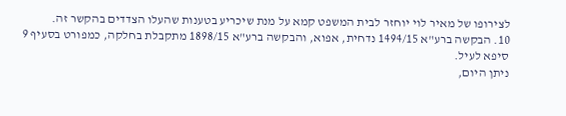לצירופו של מאיר לוי יוחזר לבית המשפט קמא על מנת שיכריע בטענות שהעלו הצדדים בהקשר זה.
10. הבקשה ברע"א 1494/15 נדחית, אפוא, והבקשה ברע"א 1898/15 מתקבלת בחלקה, כמפורט בסעיף 9 סיפא לעיל.
ניתן היום,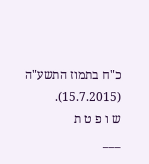כ"ח בתמוז התשע"ה (15.7.2015).
ש ו פ ט ת
___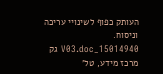העותק כפוף לשינויי עריכה וניסוח. 15014940_V03.doc גק
מרכז מידע, טל'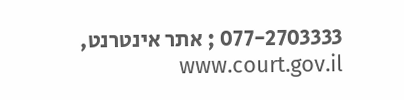077-2703333 ; אתר אינטרנט, www.court.gov.il